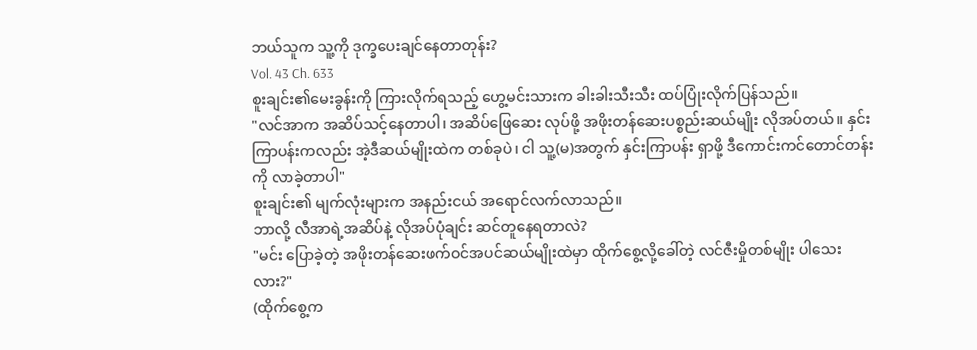ဘယ်သူက သူ့ကို ဒုက္ခပေးချင်နေတာတုန်း?
Vol. 43 Ch. 633
စူးချင်း၏မေးခွန်းကို ကြားလိုက်ရသည့် ဟွေ့မင်းသားက ခါးခါးသီးသီး ထပ်ပြုံးလိုက်ပြန်သည်။
"လင်အာက အဆိပ်သင့်နေတာပါ၊ အဆိပ်ဖြေဆေး လုပ်ဖို့ အဖိုးတန်ဆေးပစ္စည်းဆယ်မျိုး လိုအပ်တယ်။ နှင်းကြာပန်းကလည်း အဲ့ဒီဆယ်မျိုးထဲက တစ်ခုပဲ၊ ငါ သူ့(မ)အတွက် နှင်းကြာပန်း ရှာဖို့ ဒီကောင်းကင်တောင်တန်းကို လာခဲ့တာပါ"
စူးချင်း၏ မျက်လုံးများက အနည်းငယ် အရောင်လက်လာသည်။
ဘာလို့ လီအာရဲ့အဆိပ်နဲ့ လိုအပ်ပုံချင်း ဆင်တူနေရတာလဲ?
"မင်း ပြောခဲ့တဲ့ အဖိုးတန်ဆေးဖက်ဝင်အပင်ဆယ်မျိုးထဲမှာ ထိုက်စွေ့လို့ခေါ်တဲ့ လင်ဇီးမှိုတစ်မျိုး ပါသေးလား?"
(ထိုက်စွေ့က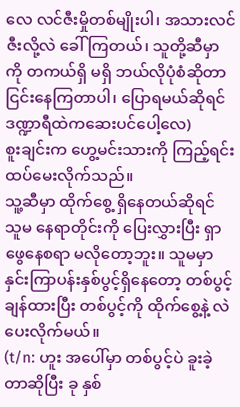လေ လင်ဇီးမှိုတစ်မျိုးပါ၊ အသားလင်ဇီးလို့လဲ ခေါ်ကြတယ်၊ သူတို့ဆီမှာကို တကယ်ရှိ မရှိ ဘယ်လိုပုံစံဆိုတာ ငြင်းနေကြတာပါ၊ ပြောရမယ်ဆိုရင် ဒဏ္ဍာရီထဲကဆေးပင်ပေါ့လေ)
စူးချင်းက ဟွေ့မင်းသားကို ကြည့်ရင်း ထပ်မေးလိုက်သည်။
သူ့ဆီမှာ ထိုက်စွေ့ ရှိနေတယ်ဆိုရင် သူမ နေရာတိုင်းကို ပြေးလွှားပြီး ရှာဖွေနေစရာ မလိုတော့ဘူး။ သူမမှာ နှင်းကြာပန်းနှစ်ပွင့်ရှိနေတော့ တစ်ပွင့်ချန်ထားပြီး တစ်ပွင့်ကို ထိုက်စွေ့နဲ့ လဲပေးလိုက်မယ်။
(t/n: ဟူး အပေါ်မှာ တစ်ပွင့်ပဲ ခူးခဲ့တာဆိုပြီး ခု နှစ်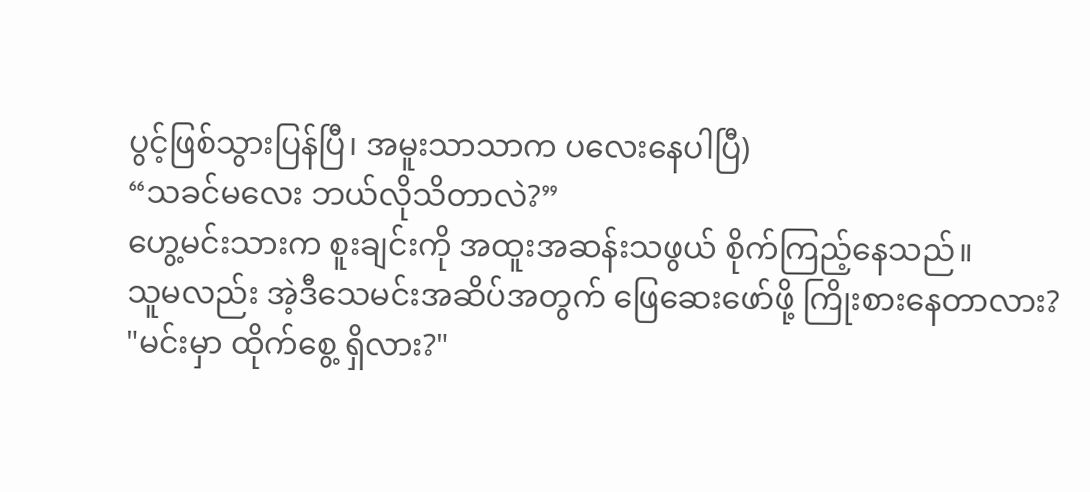ပွင့်ဖြစ်သွားပြန်ပြီ၊ အမူးသာသာက ပလေးနေပါပြီ)
“သခင်မလေး ဘယ်လိုသိတာလဲ?”
ဟွေ့မင်းသားက စူးချင်းကို အထူးအဆန်းသဖွယ် စိုက်ကြည့်နေသည်။
သူမလည်း အဲ့ဒီသေမင်းအဆိပ်အတွက် ဖြေဆေးဖော်ဖို့ ကြိုးစားနေတာလား?
"မင်းမှာ ထိုက်စွေ့ ရှိလား?"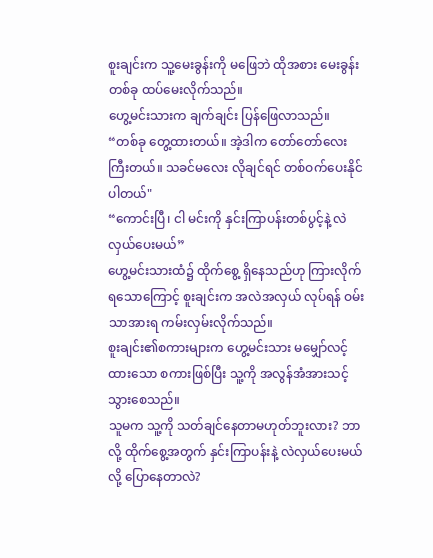စူးချင်းက သူ့မေးခွန်းကို မဖြေဘဲ ထိုအစား မေးခွန်းတစ်ခု ထပ်မေးလိုက်သည်။
ဟွေ့မင်းသားက ချက်ချင်း ပြန်ဖြေလာသည်။
“တစ်ခု တွေ့ထားတယ်။ အဲ့ဒါက တော်တော်လေး ကြီးတယ်။ သခင်မလေး လိုချင်ရင် တစ်ဝက်ပေးနိုင်ပါတယ်"
“ကောင်းပြီ၊ ငါ မင်းကို နှင်းကြာပန်းတစ်ပွင့်နဲ့ လဲလှယ်ပေးမယ်”
ဟွေ့မင်းသားထံ၌ ထိုက်စွေ့ ရှိနေသည်ဟု ကြားလိုက်ရသောကြောင့် စူးချင်းက အလဲအလှယ် လုပ်ရန် ဝမ်းသာအားရ ကမ်းလှမ်းလိုက်သည်။
စူးချင်း၏စကားများက ဟွေ့မင်းသား မမျှော်လင့်ထားသော စကားဖြစ်ပြီး သူ့ကို အလွန်အံအားသင့်သွားစေသည်။
သူမက သူ့ကို သတ်ချင်နေတာမဟုတ်ဘူးလား? ဘာလို့ ထိုက်စွေ့အတွက် နှင်းကြာပန်းနဲ့ လဲလှယ်ပေးမယ်လို့ ပြောနေတာလဲ?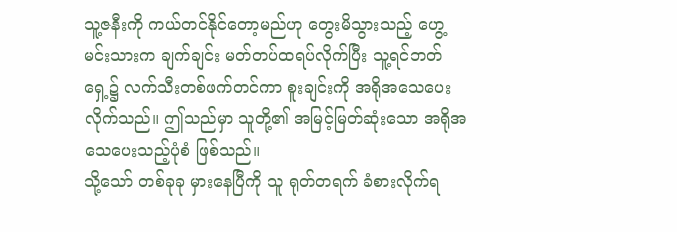သူ့ဇနီးကို ကယ်တင်နိုင်တော့မည်ဟု တွေးမိသွားသည့် ဟွေ့မင်းသားက ချက်ချင်း မတ်တပ်ထရပ်လိုက်ပြီး သူ့ရင်ဘတ်ရှေ့၌ လက်သီးတစ်ဖက်တင်ကာ စူးချင်းကို အရိုအသေပေးလိုက်သည်။ ဤသည်မှာ သူတို့၏ အမြင့်မြတ်ဆုံးသော အရိုအသေပေးသည့်ပုံစံ ဖြစ်သည်။
သို့သော် တစ်ခုခု မှားနေပြီကို သူ ရုတ်တရက် ခံစားလိုက်ရ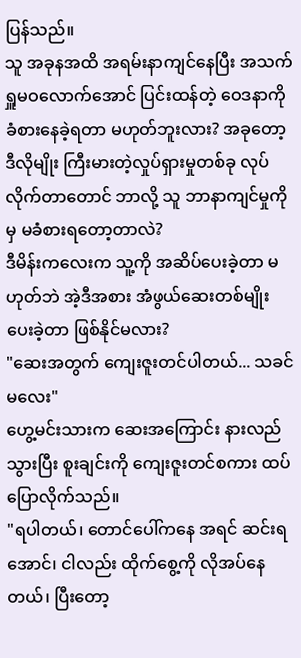ပြန်သည်။
သူ အခုနအထိ အရမ်းနာကျင်နေပြီး အသက်ရှူမဝလောက်အောင် ပြင်းထန်တဲ့ ဝေဒနာကို ခံစားနေခဲ့ရတာ မဟုတ်ဘူးလား? အခုတော့ ဒီလိုမျိုး ကြီးမားတဲ့လှုပ်ရှားမှုတစ်ခု လုပ်လိုက်တာတောင် ဘာလို့ သူ ဘာနာကျင်မှုကိုမှ မခံစားရတော့တာလဲ?
ဒီမိန်းကလေးက သူ့ကို အဆိပ်ပေးခဲ့တာ မဟုတ်ဘဲ အဲ့ဒီအစား အံဖွယ်ဆေးတစ်မျိုးပေးခဲ့တာ ဖြစ်နိုင်မလား?
"ဆေးအတွက် ကျေးဇူးတင်ပါတယ်... သခင်မလေး"
ဟွေ့မင်းသားက ဆေးအကြောင်း နားလည်သွားပြီး စူးချင်းကို ကျေးဇူးတင်စကား ထပ်ပြောလိုက်သည်။
"ရပါတယ်၊ တောင်ပေါ်ကနေ အရင် ဆင်းရအောင်၊ ငါလည်း ထိုက်စွေ့ကို လိုအပ်နေတယ်၊ ပြီးတော့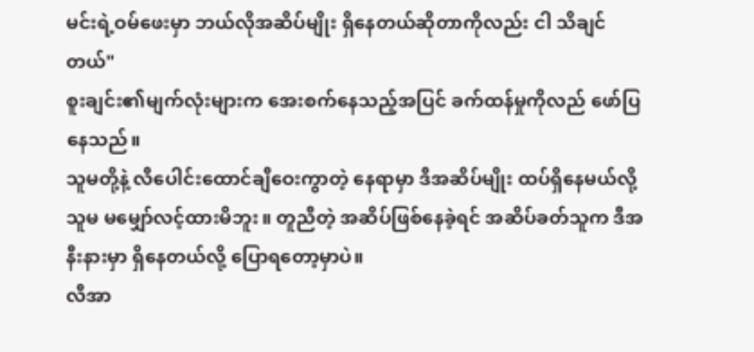မင်းရဲ့ဝမ်ဖေးမှာ ဘယ်လိုအဆိပ်မျိုး ရှိနေတယ်ဆိုတာကိုလည်း ငါ သိချင်တယ်"
စူးချင်း၏မျက်လုံးများက အေးစက်နေသည့်အပြင် ခက်ထန်မှုကိုလည် ဖော်ပြနေသည်။
သူမတို့နဲ့ လီပေါင်းထောင်ချီဝေးကွာတဲ့ နေရာမှာ ဒီအဆိပ်မျိုး ထပ်ရှိနေမယ်လို့ သူမ မမျှော်လင့်ထားမိဘူး။ တူညီတဲ့ အဆိပ်ဖြစ်နေခဲ့ရင် အဆိပ်ခတ်သူက ဒီအနီးနားမှာ ရှိနေတယ်လို့ ပြောရတော့မှာပဲ။
လီအာ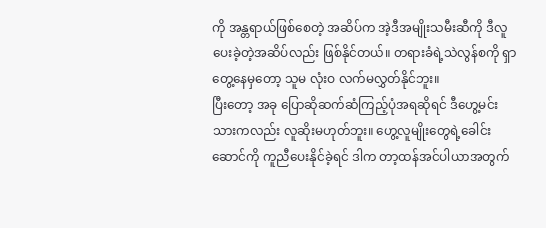ကို အန္တရာယ်ဖြစ်စေတဲ့ အဆိပ်က အဲ့ဒီအမျိုးသမီးဆီကို ဒီလူ ပေးခဲ့တဲ့အဆိပ်လည်း ဖြစ်နိုင်တယ်။ တရားခံရဲ့သဲလွန်စကို ရှာတွေ့နေမှတော့ သူမ လုံးဝ လက်မလွှတ်နိုင်ဘူး။
ပြီးတော့ အခု ပြောဆိုဆက်ဆံကြည့်ပုံအရဆိုရင် ဒီဟွေ့မင်းသားကလည်း လူဆိုးမဟုတ်ဘူး။ ဟွေ့လူမျိုးတွေရဲ့ခေါင်းဆောင်ကို ကူညီပေးနိုင်ခဲ့ရင် ဒါက တာ့ထန်အင်ပါယာအတွက်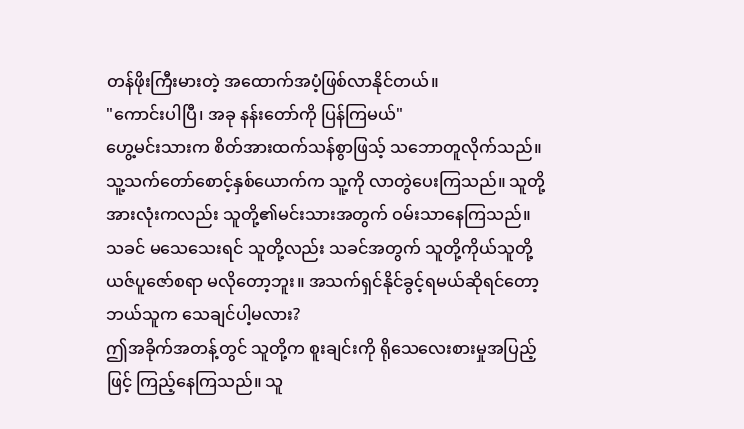တန်ဖိုးကြီးမားတဲ့ အထောက်အပံ့ဖြစ်လာနိုင်တယ်။
"ကောင်းပါပြီ၊ အခု နန်းတော်ကို ပြန်ကြမယ်"
ဟွေ့မင်းသားက စိတ်အားထက်သန်စွာဖြသ့် သဘောတူလိုက်သည်။ သူ့သက်တော်စောင့်နှစ်ယောက်က သူ့ကို လာတွဲပေးကြသည်။ သူတို့အားလုံးကလည်း သူတို့၏မင်းသားအတွက် ဝမ်းသာနေကြသည်။
သခင် မသေသေးရင် သူတို့လည်း သခင်အတွက် သူတို့ကိုယ်သူတို့ ယဇ်ပူဇော်စရာ မလိုတော့ဘူး။ အသက်ရှင်နိုင်ခွင့်ရမယ်ဆိုရင်တော့ ဘယ်သူက သေချင်ပါ့မလား?
ဤအခိုက်အတန့်တွင် သူတို့က စူးချင်းကို ရိုသေလေးစားမှုအပြည့်ဖြင့် ကြည့်နေကြသည်။ သူ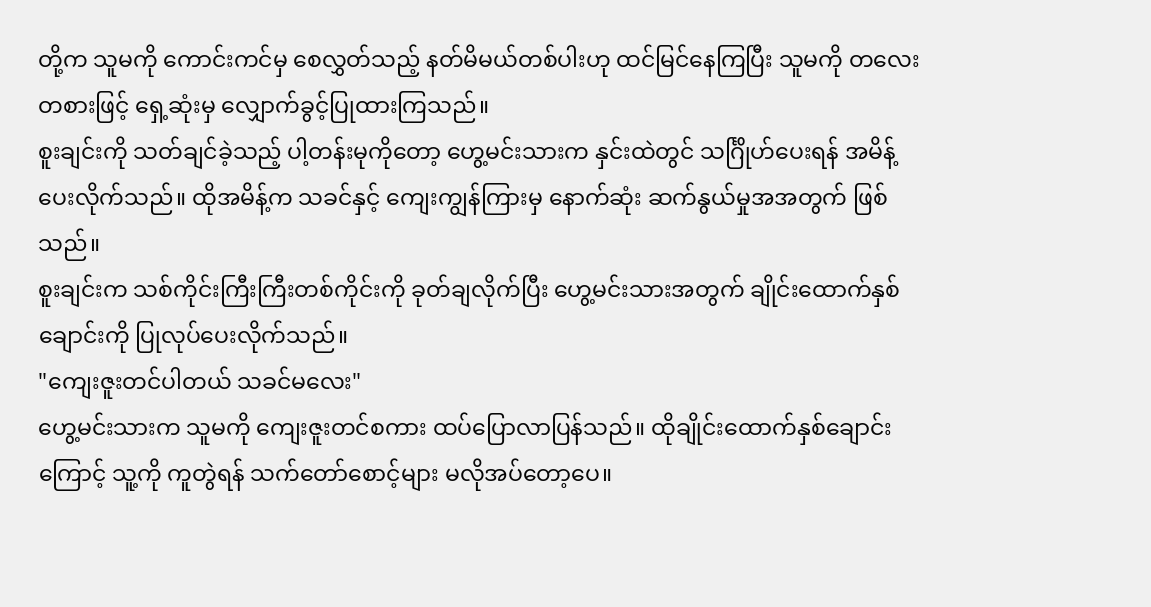တို့က သူမကို ကောင်းကင်မှ စေလွှတ်သည့် နတ်မိမယ်တစ်ပါးဟု ထင်မြင်နေကြပြီး သူမကို တလေးတစားဖြင့် ရှေ့ဆုံးမှ လျှောက်ခွင့်ပြုထားကြသည်။
စူးချင်းကို သတ်ချင်ခဲ့သည့် ပါ့တန်းမုကိုတော့ ဟွေ့မင်းသားက နှင်းထဲတွင် သင်္ဂြိုဟ်ပေးရန် အမိန့်ပေးလိုက်သည်။ ထိုအမိန့်က သခင်နှင့် ကျေးကျွန်ကြားမှ နောက်ဆုံး ဆက်နွယ်မှုအအတွက် ဖြစ်သည်။
စူးချင်းက သစ်ကိုင်းကြီးကြီးတစ်ကိုင်းကို ခုတ်ချလိုက်ပြီး ဟွေ့မင်းသားအတွက် ချိုင်းထောက်နှစ်ချောင်းကို ပြုလုပ်ပေးလိုက်သည်။
"ကျေးဇူးတင်ပါတယ် သခင်မလေး"
ဟွေ့မင်းသားက သူမကို ကျေးဇူးတင်စကား ထပ်ပြောလာပြန်သည်။ ထိုချိုင်းထောက်နှစ်ချောင်းကြောင့် သူ့ကို ကူတွဲရန် သက်တော်စောင့်များ မလိုအပ်တော့ပေ။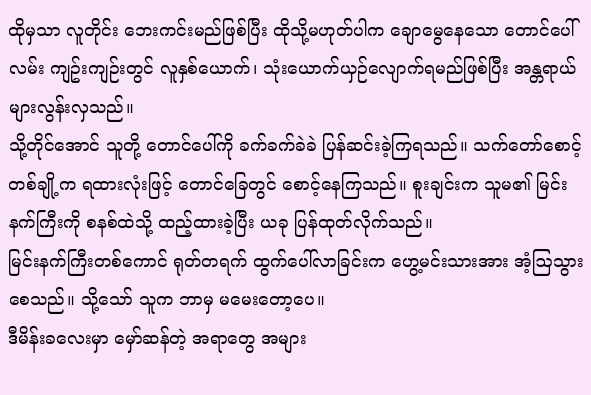ထိုမှသာ လူတိုင်း ဘေးကင်းမည်ဖြစ်ပြီး ထိုသို့မဟုတ်ပါက ချောမွေနေသော တောင်ပေါ်လမ်း ကျဥ်းကျဉ်းတွင် လူနှစ်ယောက်၊ သုံးယောက်ယှဉ်လျောက်ရမည်ဖြစ်ပြီး အန္တရာယ်များလွန်းလှသည်။
သို့တိုင်အောင် သူတို့ တောင်ပေါ်ကို ခက်ခက်ခဲခဲ ပြန်ဆင်းခဲ့ကြရသည်။ သက်တော်စောင့်တစ်ချို့က ရထားလုံးဖြင့် တောင်ခြေတွင် စောင့်နေကြသည်။ စူးချင်းက သူမ၏ မြင်းနက်ကြီးကို စနစ်ထဲသို့ ထည့်ထားခဲ့ပြီး ယခု ပြန်ထုတ်လိုက်သည်။
မြင်းနက်ကြီးတစ်ကောင် ရုတ်တရက် ထွက်ပေါ်လာခြင်းက ဟွေ့မင်းသားအား အံ့ဩသွားစေသည်။ သို့သော် သူက ဘာမှ မမေးတော့ပေ။
ဒီမိန်းခလေးမှာ မှော်ဆန်တဲ့ အရာတွေ အများ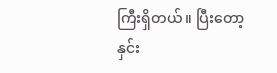ကြီးရှိတယ်။ ပြီးတော့ နှင်း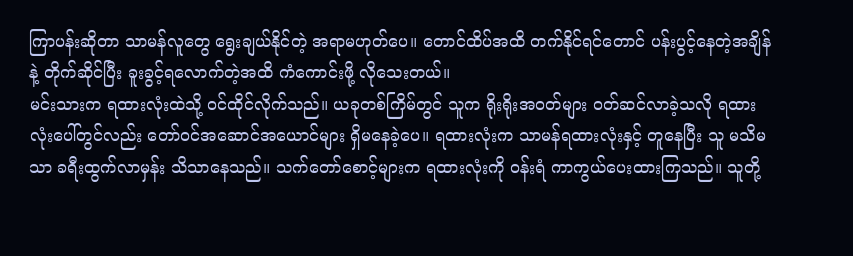ကြာပန်းဆိုတာ သာမန်လူတွေ ရွေးချယ်နိုင်တဲ့ အရာမဟုတ်ပေ။ တောင်ထိပ်အထိ တက်နိုင်ရင်တောင် ပန်းပွင့်နေတဲ့အချိန်နဲ့ တိုက်ဆိုင်ပြီး ခူးခွင့်ရလောက်တဲ့အထိ ကံကောင်းဖို့ လိုသေးတယ်။
မင်းသားက ရထားလုံးထဲသို့ ဝင်ထိုင်လိုက်သည်။ ယခုတစ်ကြိမ်တွင် သူက ရိုးရိုးအဝတ်များ ဝတ်ဆင်လာခဲ့သလို ရထားလုံးပေါ်တွင်လည်း တော်ဝင်အဆောင်အယောင်များ ရှိမနေခဲ့ပေ။ ရထားလုံးက သာမန်ရထားလုံးနှင့် တူနေပြီး သူ မသိမသာ ခရီးထွက်လာမှန်း သိသာနေသည်။ သက်တော်စောင့်များက ရထားလုံးကို ဝန်းရံ ကာကွယ်ပေးထားကြသည်။ သူတို့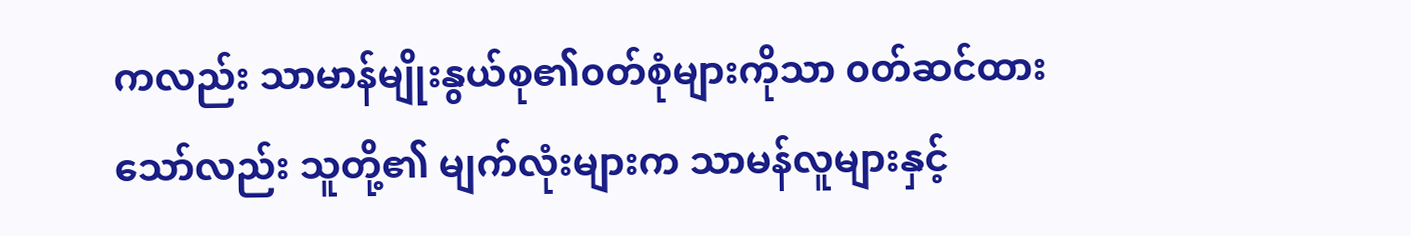ကလည်း သာမာန်မျိုးနွယ်စု၏၀တ်စုံများကိုသာ ၀တ်ဆင်ထားသော်လည်း သူတို့၏ မျက်လုံးများက သာမန်လူများနှင့်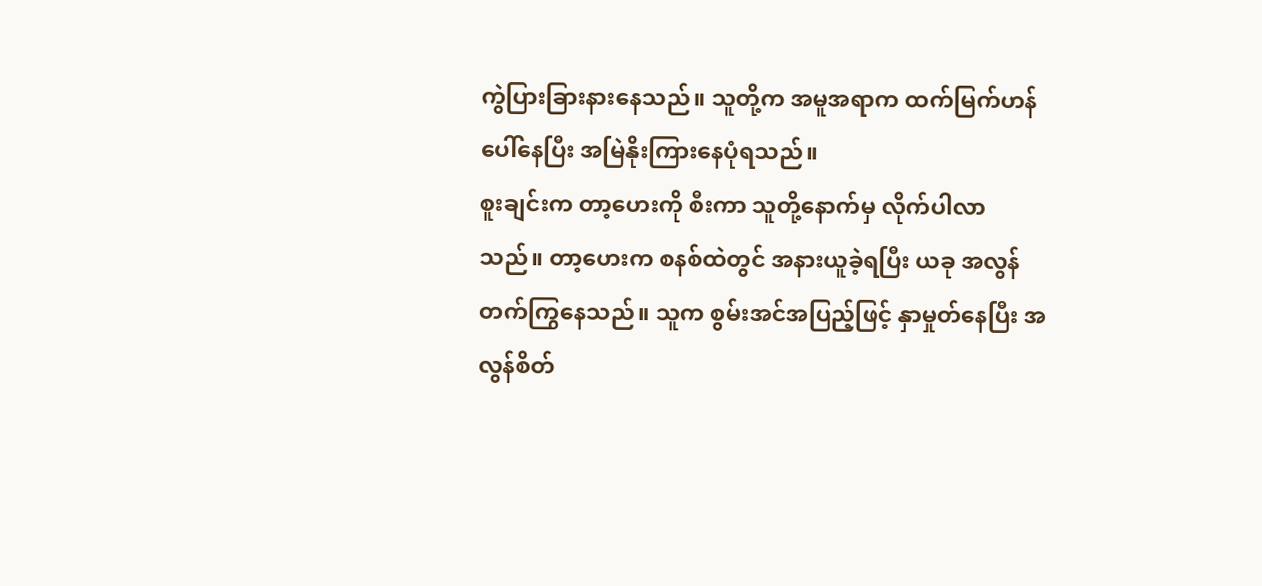ကွဲပြားခြားနားနေသည်။ သူတို့က အမူအရာက ထက်မြက်ဟန်ပေါ်နေပြီး အမြဲနိုးကြားနေပုံရသည်။
စူးချင်းက တာ့ဟေးကို စီးကာ သူတို့နောက်မှ လိုက်ပါလာသည်။ တာ့ဟေးက စနစ်ထဲတွင် အနားယူခဲ့ရပြီး ယခု အလွန်တက်ကြွနေသည်။ သူက စွမ်းအင်အပြည့်ဖြင့် နှာမှုတ်နေပြီး အလွန်စိတ်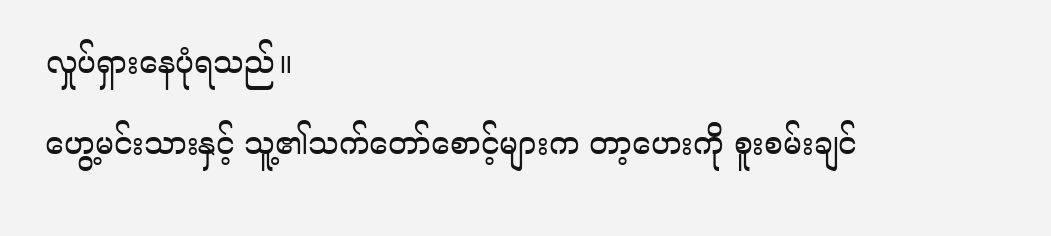လှုပ်ရှားနေပုံရသည်။
ဟွေ့မင်းသားနှင့် သူ့၏သက်တော်စောင့်များက တာ့ဟေးကို စူးစမ်းချင်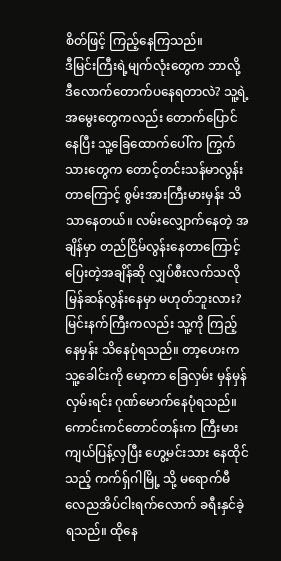စိတ်ဖြင့် ကြည့်နေကြသည်။
ဒီမြင်းကြီးရဲ့မျက်လုံးတွေက ဘာလို့ ဒီလောက်တောက်ပနေရတာလဲ? သူ့ရဲ့အမွေးတွေကလည်း တောက်ပြောင်နေပြီး သူ့ခြေထောက်ပေါ်က ကြွက်သားတွေက တောင့်တင်းသန်မာလွန်းတာကြောင့် စွမ်းအားကြီးမားမှန်း သိသာနေတယ်။ လမ်းလျှောက်နေတဲ့ အချိန်မှာ တည်ငြိမ်လွန်းနေတာကြောင့် ပြေးတဲ့အချိန်ဆို လျှပ်စီးလက်သလို မြန်ဆန်လွန်းနေမှာ မဟုတ်ဘူးလား?
မြင်းနက်ကြီးကလည်း သူ့ကို ကြည့်နေမှန်း သိနေပုံရသည်။ တာ့ဟေးက သူ့ခေါင်းကို မော့ကာ ခြေလှမ်း မှန်မှန်လှမ်းရင်း ဂုဏ်မောက်နေပုံရသည်။
ကောင်းကင်တောင်တန်းက ကြီးမားကျယ်ပြန့်လှပြီး ဟွေ့မင်းသား နေထိုင်သည့် ကက်ရှ်ဂါမြို့ သို့ မရောက်မီ လေညအိပ်ငါးရက်လောက် ခရီးနှင်ခဲ့ရသည်။ ထိုနေ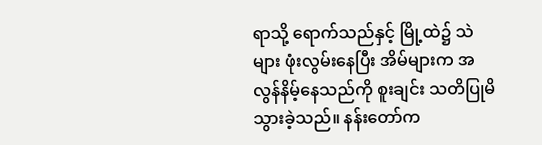ရာသို့ ရောက်သည်နှင့် မြို့ထဲ၌ သဲများ ဖုံးလွမ်းနေပြီး အိမ်များက အလွန်နိမ့်နေသည်ကို စူးချင်း သတိပြုမိသွားခဲ့သည်။ နန်းတော်က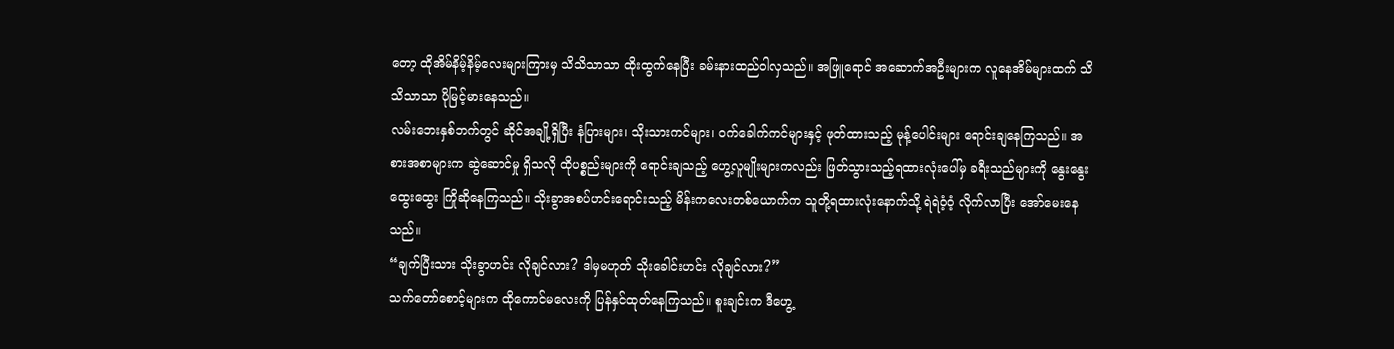တော့ ထိုအိမ်နိမ့်နိမ့်လေးများကြားမှ သိသိသာသာ ထိုးထွက်နေပြီး ခမ်းနားထည်ဝါလှသည်။ အဖြူရောင် အဆောက်အဦးများက လူနေအိမ်များထက် သိသိသာသာ ပိုမြင့်မားနေသည်။
လမ်းဘေးနှစ်ဘက်တွင် ဆိုင်အချို့ရှိပြီး နံပြားများ၊ သိုးသားကင်များ၊ ဝက်ခေါက်ကင်များနှင့် ဖုတ်ထားသည့် မုန့်ပေါင်းများ ရောင်းချနေကြသည်။ အစားအစာများက ဆွဲဆောင်မှု ရှိသလို ထိုပစ္စည်းများကို ရောင်းချသည့် ဟွေ့လူမျိုးများကလည်း ဖြတ်သွားသည့်ရထားလုံးပေါ်မှ ခရီးသည်များကို နွေးနွေးထွေးထွေး ကြိုဆိုနေကြသည်။ သိုးခွာအစပ်ဟင်းရောင်းသည့် မိန်းကလေးတစ်ယောက်က သူတို့ရထားလုံးနောက်သို့ ရဲရဲဝံ့ဝံ့ လိုက်လာပြီး အော်မေးနေသည်။
“ချက်ပြီးသား သိုးခွာဟင်း လိုချင်လား? ဒါမှမဟုတ် သိုးခေါင်းဟင်း လိုချင်လား?”
သက်တော်စောင့်များက ထိုကောင်မလေးကို ပြန်နှင်ထုတ်နေကြသည်။ စူးချင်းက ဒီဟွေ့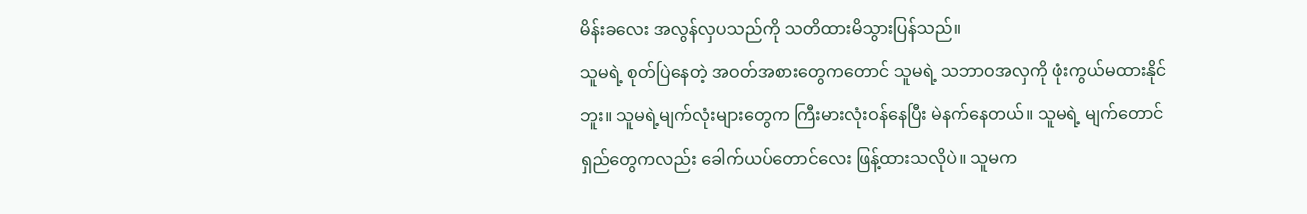မိန်းခလေး အလွန်လှပသည်ကို သတိထားမိသွားပြန်သည်။
သူမရဲ့ စုတ်ပြဲနေတဲ့ အဝတ်အစားတွေကတောင် သူမရဲ့ သဘာဝအလှကို ဖုံးကွယ်မထားနိုင်ဘူး။ သူမရဲ့မျက်လုံးများတွေက ကြီးမားလုံးဝန်နေပြီး မဲနက်နေတယ်။ သူမရဲ့ မျက်တောင်ရှည်တွေကလည်း ခေါက်ယပ်တောင်လေး ဖြန့်ထားသလိုပဲ။ သူမက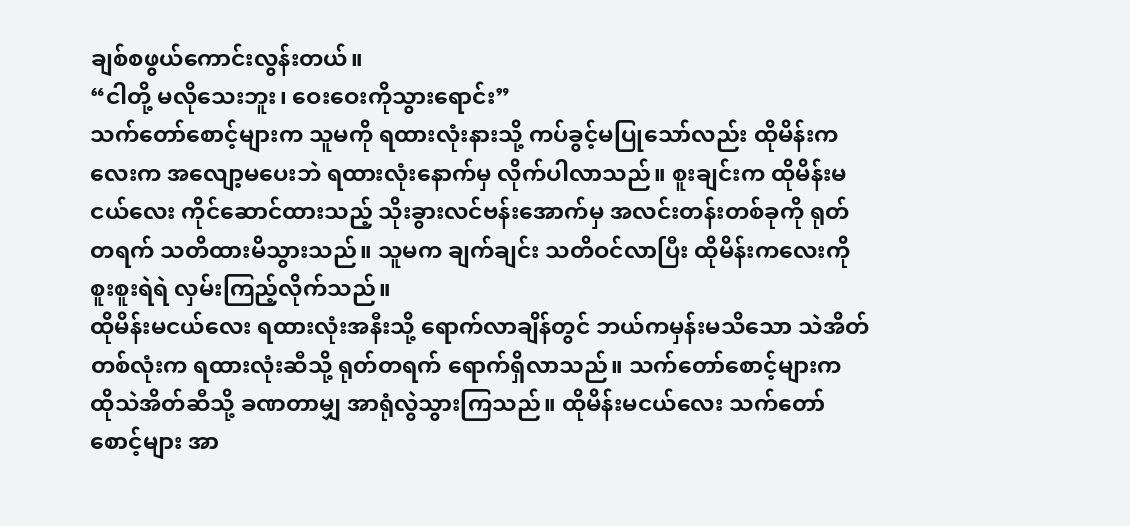ချစ်စဖွယ်ကောင်းလွန်းတယ်။
“ငါတို့ မလိုသေးဘူး၊ ဝေးဝေးကိုသွားရောင်း”
သက်တော်စောင့်များက သူမကို ရထားလုံးနားသို့ ကပ်ခွင့်မပြုသော်လည်း ထိုမိန်းကလေးက အလျော့မပေးဘဲ ရထားလုံးနောက်မှ လိုက်ပါလာသည်။ စူးချင်းက ထိုမိန်းမငယ်လေး ကိုင်ဆောင်ထားသည့် သိုးခွားလင်ဗန်းအောက်မှ အလင်းတန်းတစ်ခုကို ရုတ်တရက် သတိထားမိသွားသည်။ သူမက ချက်ချင်း သတိဝင်လာပြီး ထိုမိန်းကလေးကို စူးစူးရဲရဲ လှမ်းကြည့်လိုက်သည်။
ထိုမိန်းမငယ်လေး ရထားလုံးအနီးသို့ ရောက်လာချိန်တွင် ဘယ်ကမှန်းမသိသော သဲအိတ်တစ်လုံးက ရထားလုံးဆီသို့ ရုတ်တရက် ရောက်ရှိလာသည်။ သက်တော်စောင့်များက ထိုသဲအိတ်ဆီသို့ ခဏတာမျှ အာရုံလွဲသွားကြသည်။ ထိုမိန်းမငယ်လေး သက်တော်စောင့်များ အာ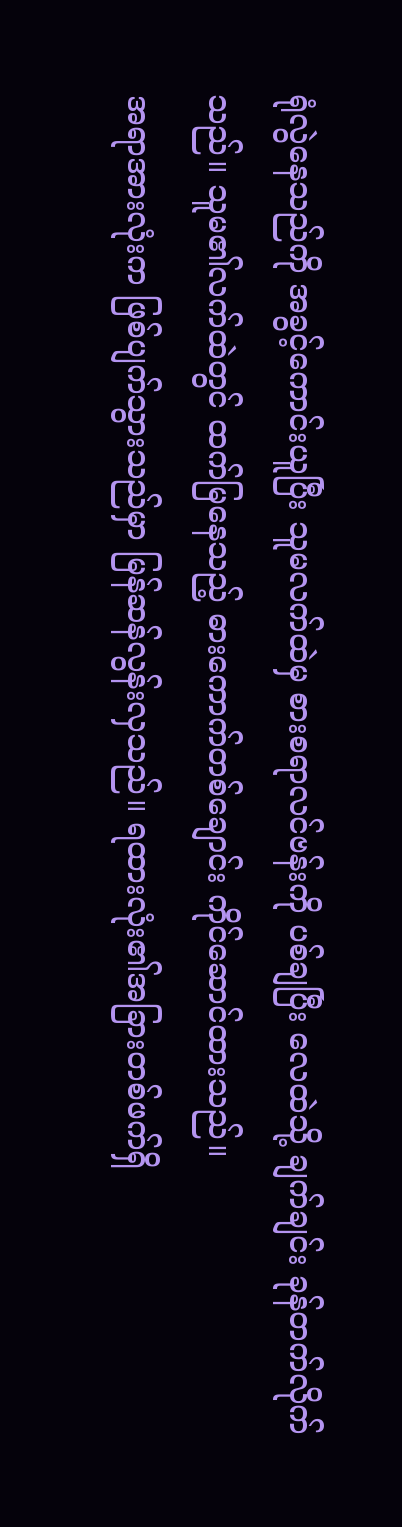ရုံလွဲနေသည်ကို အခွင့်ကောင်းယူပြီး သူမလက်ထဲမှ စားစရာလင်ဗန်းကို ပစ်ချပြီး လေထဲသို့ ချက်ချင်း ခုန်တက်လိုက်သည်။ သူမ၏လက်ထဲတွင် ထက်မြနေသည့် ဓားကောက်တစ်ချောင်း ကိုင်ဆောင်ထားသည်။
အရာအားလုံးက ဖြစ်ပျက်သွားသည်မှာ မြန်ဆန်လွန်းလှသည်။ ရထားလုံး၏အခြားတစ်ဖက်ရှိ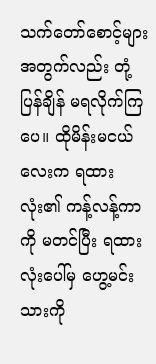သက်တော်စောင့်များအတွက်လည်း တုံ့ပြန်ချိန် မရလိုက်ကြပေ။ ထိုမိန်းမငယ်လေးက ရထားလုံး၏ ကန့်လန့်ကာကို မတင်ပြီး ရထားလုံးပေါ်မှ ဟွေ့မင်းသားကို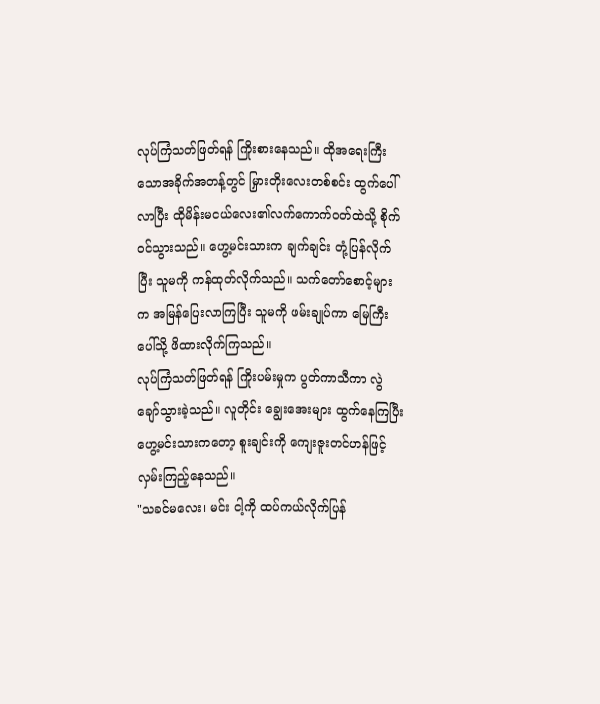လုပ်ကြံသတ်ဖြတ်ရန် ကြိုးစားနေသည်။ ထိုအရေးကြီးသောအခိုက်အတန့်တွင် မြှားတိုးလေးတစ်စင်း ထွက်ပေါ်လာပြီး ထိုမိန်းမငယ်လေး၏လက်ကောက်ဝတ်ထဲသို့ စိုက်ဝင်သွားသည်။ ဟွေ့မင်းသားက ချက်ချင်း တုံ့ပြန်လိုက်ပြီး သူမကို ကန်ထုတ်လိုက်သည်။ သက်တော်စောင့်များက အမြန်ပြေးလာကြပြီး သူမကို ဖမ်းချုပ်ကာ မြေကြီးပေါ်သို့ ဖိထားလိုက်ကြသည်။
လုပ်ကြံသတ်ဖြတ်ရန် ကြိုးပမ်းမှုက ပွတ်ကာသီကာ လွဲချော်သွားခဲ့သည်။ လူတိုင်း ချွေးအေးများ ထွက်နေကြပြီး ဟွေ့မင်းသားကတော့ စူးချင်းကို ကျေးဇူးတင်ဟန်ဖြင့် လှမ်းကြည့်နေသည်။
"သခင်မလေး၊ မင်း ငါ့ကို ထပ်ကယ်လိုက်ပြန်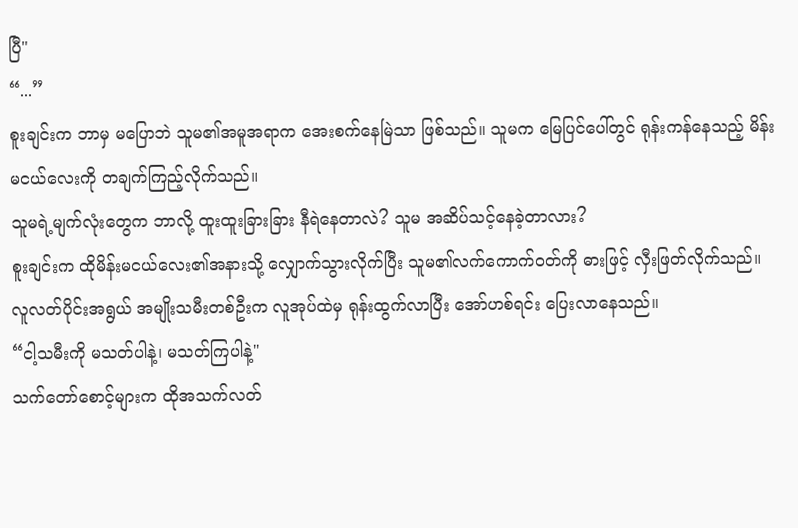ပြီ"
“...”
စူးချင်းက ဘာမှ မပြောဘဲ သူမ၏အမူအရာက အေးစက်နေမြဲသာ ဖြစ်သည်။ သူမက မြေပြင်ပေါ်တွင် ရုန်းကန်နေသည့် မိန်းမငယ်လေးကို တချက်ကြည့်လိုက်သည်။
သူမရဲ့မျက်လုံးတွေက ဘာလို့ ထူးထူးခြားခြား နီရဲနေတာလဲ? သူမ အဆိပ်သင့်နေခဲ့တာလား?
စူးချင်းက ထိုမိန်းမငယ်လေး၏အနားသို့ လျှောက်သွားလိုက်ပြီး သူမ၏လက်ကောက်ဝတ်ကို ဓားဖြင့် လှီးဖြတ်လိုက်သည်။ လူလတ်ပိုင်းအရွယ် အမျိုးသမီးတစ်ဦးက လူအုပ်ထဲမှ ရုန်းထွက်လာပြီး အော်ဟစ်ရင်း ပြေးလာနေသည်။
“ငါ့သမီးကို မသတ်ပါနဲ့၊ မသတ်ကြပါနဲ့"
သက်တော်စောင့်များက ထိုအသက်လတ်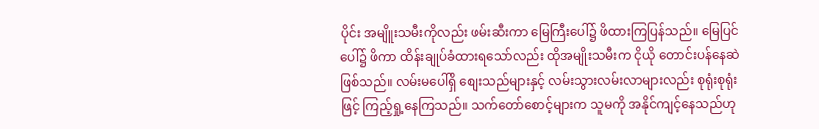ပိုင်း အမျိူးသမီးကိုလည်း ဖမ်းဆီးကာ မြေကြီးပေါ်၌ ဖိထားကြပြန်သည်။ မြေပြင်ပေါ်၌ ဖိကာ ထိန်းချုပ်ခံထားရသော်လည်း ထိုအမျိုးသမီးက ငိုယို တောင်းပန်နေဆဲ ဖြစ်သည်။ လမ်းမပေါ်ရှိ စျေးသည်များနှင့် လမ်းသွားလမ်းလာများလည်း စုရုံးစုရုံးဖြင့် ကြည့်ရှု့နေကြသည်။ သက်တော်စောင့်များက သူမကို အနိုင်ကျင့်နေသည်ဟု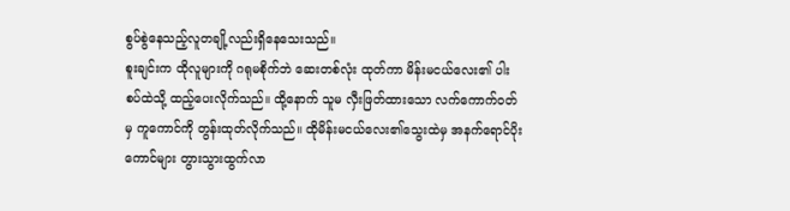စွပ်စွဲနေသည့်လူတချို့လည်းရှိနေသေးသည်။
စူးချင်းက ထိုလူများကို ဂရုမစိုက်ဘဲ ဆေးတစ်လုံး ထုတ်ကာ မိန်းမငယ်လေး၏ ပါးစပ်ထဲသို့ ထည့်ပေးလိုက်သည်။ ထို့နောက် သူမ လှီးဖြတ်ထားသော လက်ကောက်ဝတ်မှ ကူကောင်ကို တွန်းထုတ်လိုက်သည်။ ထိုမိန်းမငယ်လေး၏သွေးထဲမှ အနက်ရောင်ပိုးကောင်များ တွားသွားထွက်လာ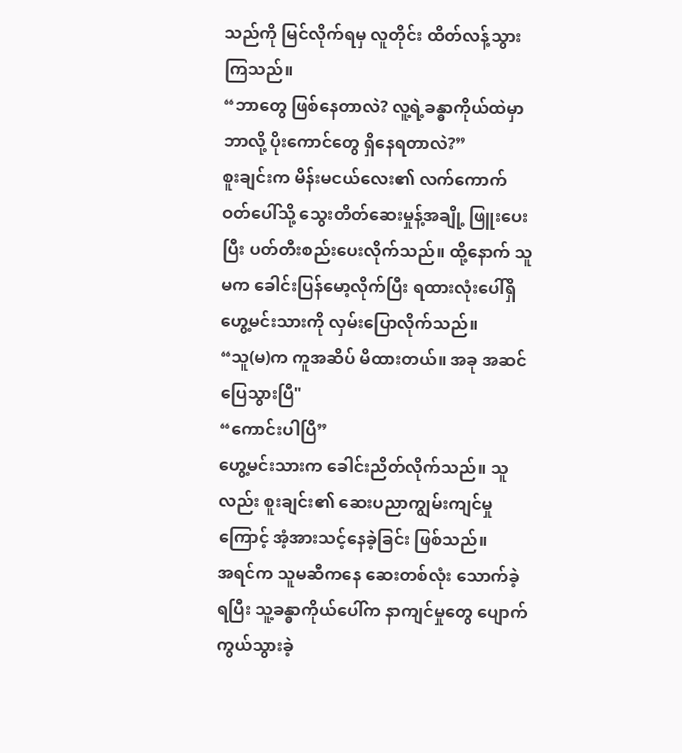သည်ကို မြင်လိုက်ရမှ လူတိုင်း ထိတ်လန့်သွားကြသည်။
“ဘာတွေ ဖြစ်နေတာလဲ? လူ့ရဲ့ခန္ဓာကိုယ်ထဲမှာ ဘာလို့ ပိုးကောင်တွေ ရှိနေရတာလဲ?”
စူးချင်းက မိန်းမငယ်လေး၏ လက်ကောက်ဝတ်ပေါ်သို့ သွေးတိတ်ဆေးမှုန့်အချို့ ဖြူးပေးပြီး ပတ်တီးစည်းပေးလိုက်သည်။ ထို့နောက် သူမက ခေါင်းပြန်မော့လိုက်ပြီး ရထားလုံးပေါ်ရှိ ဟွေ့မင်းသားကို လှမ်းပြောလိုက်သည်။
“သူ(မ)က ကူအဆိပ် မိထားတယ်။ အခု အဆင်ပြေသွားပြီ"
“ကောင်းပါပြီ”
ဟွေ့မင်းသားက ခေါင်းညိတ်လိုက်သည်။ သူလည်း စူးချင်း၏ ဆေးပညာကျွမ်းကျင်မှုကြောင့် အံ့အားသင့်နေခဲ့ခြင်း ဖြစ်သည်။
အရင်က သူမဆီကနေ ဆေးတစ်လုံး သောက်ခဲ့ရပြီး သူ့ခန္ဓာကိုယ်ပေါ်က နာကျင်မှုတွေ ပျောက်ကွယ်သွားခဲ့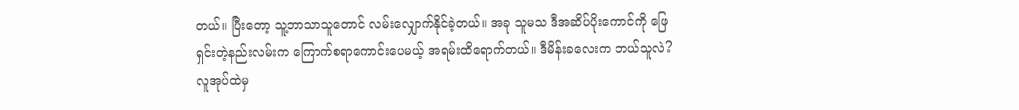တယ်။ ပြီးတော့ သူ့ဘာသာသူတောင် လမ်းလျှောက်နိုင်ခဲ့တယ်။ အခု သူမသ ဒီအဆိပ်ပိုးကောင်ကို ဖြေရှင်းတဲ့နည်းလမ်းက ကြောက်စရာကောင်းပေမယ့် အရမ်းထိရောက်တယ်။ ဒီမိန်းခလေးက ဘယ်သူလဲ?
လူအုပ်ထဲမှ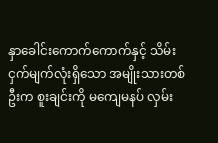နှာခေါင်းကောက်ကောက်နှင့် သိမ်းငှက်မျက်လုံးရှိသော အမျိုးသားတစ်ဦးက စူးချင်းကို မကျေမနပ် လှမ်း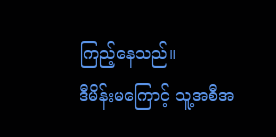ကြည့်နေသည်။
ဒီမိန်းမကြောင့် သူ့အစီအ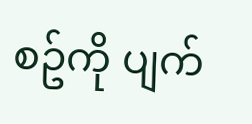စဥ်ကို ပျက်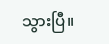သွားပြီ။